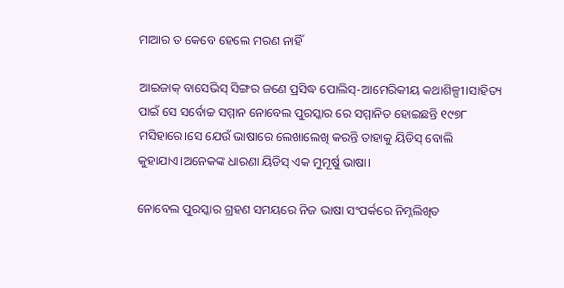ମାଆର ତ କେବେ ହେଲେ ମରଣ ନାହିଁ

ଆଇଜାକ୍ ବାସେଭିସ୍ ସିଙ୍ଗର ଜଣେ ପ୍ରସିଦ୍ଧ ପୋଲିସ୍-ଆମେରିକୀୟ କଥାଶିଳ୍ପୀ।ସାହିତ୍ୟ ପାଇଁ ସେ ସର୍ବୋଚ୍ଚ ସମ୍ମାନ ନୋବେଲ ପୁରସ୍କାର ରେ ସମ୍ମାନିତ ହୋଇଛନ୍ତି ୧୯୭୮ ମସିହାରେ।ସେ ଯେଉଁ ଭାଷାରେ ଲେଖାଲେଖି କରନ୍ତି ତାହାକୁ ୟିଡିସ୍ ବୋଲି କୁହାଯାଏ।ଅନେକଙ୍କ ଧାରଣା ୟିଡିସ୍ ଏକ ମୁମୂର୍ଷୁ ଭାଷା।

ନୋବେଲ ପୁରସ୍କାର ଗ୍ରହଣ ସମୟରେ ନିଜ ଭାଷା ସଂପର୍କରେ ନିମ୍ନଲିଖିତ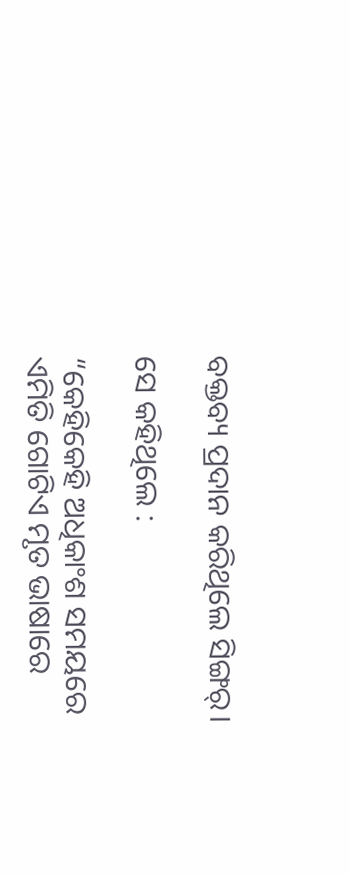ବକ୍ତବ୍ୟ ପ୍ରଦାନ କରିଥିଲେ ସିଙ୍ଗର୍।

ସେ କହିଥିଲେ :

“କେହିକେହି ଅଧିକାଂଶ ସମୟରେ ଏମିତି ଗୋଟିଏ ମୃତ ଭାଷାରେ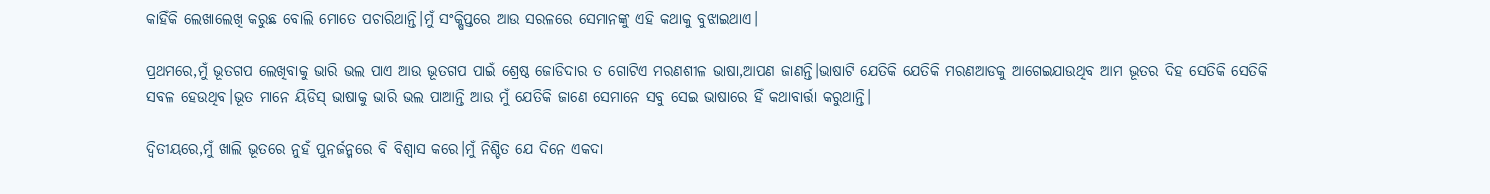କାହିଁକି ଲେଖାଲେଖି କରୁଛ ବୋଲି ମୋତେ ପଚାରିଥାନ୍ତି।ମୁଁ ସଂକ୍ଷିପ୍ତରେ ଆଉ ସରଳରେ ସେମାନଙ୍କୁ ଏହି କଥାକୁ ବୁଝାଇଥାଏ।

ପ୍ରଥମରେ,ମୁଁ ଭୂତଗପ ଲେଖିବାକୁ ଭାରି ଭଲ ପାଏ ଆଉ ଭୂତଗପ ପାଇଁ ଶ୍ରେଷ୍ଠ ଜୋଡିଦାର ତ ଗୋଟିଏ ମରଣଶୀଳ ଭାଷା,ଆପଣ ଜାଣନ୍ତି।ଭାଷାଟି ଯେତିକି ଯେତିକି ମରଣଆଡକୁ ଆଗେଇଯାଉଥିବ ଆମ ଭୂତର ଦିହ ସେତିକି ସେତିକି ସବଳ ହେଉଥିବ।ଭୂତ ମାନେ ୟିଡିସ୍ ଭାଷାକୁ ଭାରି ଭଲ ପାଆନ୍ତି ଆଉ ମୁଁ ଯେତିକି ଜାଣେ ସେମାନେ ସବୁ ସେଇ ଭାଷାରେ ହିଁ କଥାବାର୍ତ୍ତା କରୁଥାନ୍ତି।

ଦ୍ୱିତୀୟରେ,ମୁଁ ଖାଲି ଭୂତରେ ନୁହଁ ପୁନର୍ଜନ୍ମରେ ବି ବିଶ୍ୱାସ କରେ।ମୁଁ ନିଶ୍ଚିତ ଯେ ଦିନେ ଏକଦା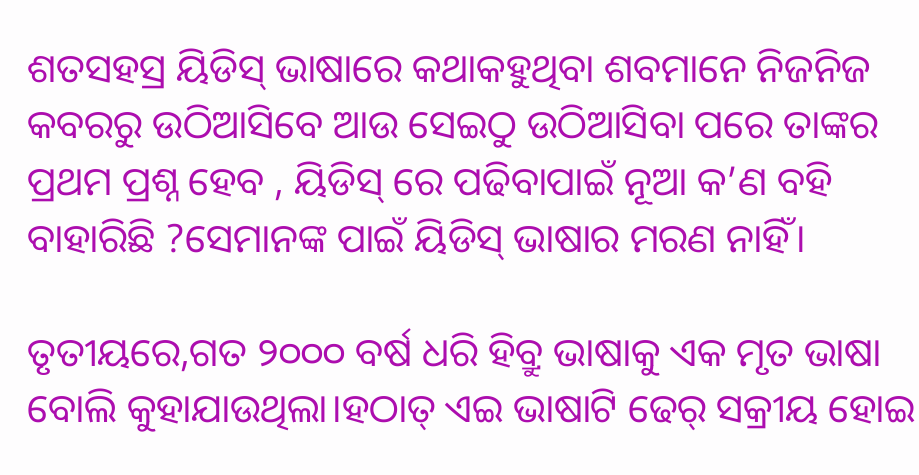ଶତସହସ୍ର ୟିଡିସ୍ ଭାଷାରେ କଥାକହୁଥିବା ଶବମାନେ ନିଜନିଜ କବରରୁ ଉଠିଆସିବେ ଆଉ ସେଇଠୁ ଉଠିଆସିବା ପରେ ତାଙ୍କର ପ୍ରଥମ ପ୍ରଶ୍ନ ହେବ , ୟିଡିସ୍ ରେ ପଢିବାପାଇଁ ନୂଆ କ’ଣ ବହି ବାହାରିଛି ?ସେମାନଙ୍କ ପାଇଁ ୟିଡିସ୍ ଭାଷାର ମରଣ ନାହିଁ।

ତୃତୀୟରେ,ଗତ ୨୦୦୦ ବର୍ଷ ଧରି ହିବ୍ରୁ ଭାଷାକୁ ଏକ ମୃତ ଭାଷା ବୋଲି କୁହାଯାଉଥିଲା।ହଠାତ୍ ଏଇ ଭାଷାଟି ଢେର୍ ସକ୍ରୀୟ ହୋଇ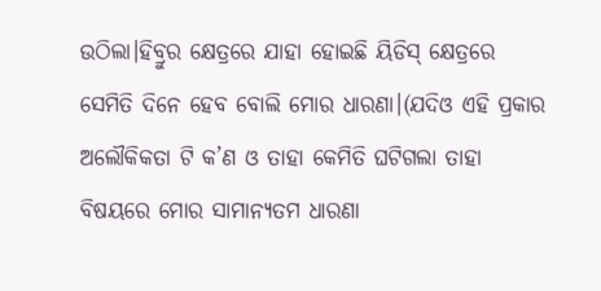ଉଠିଲା।ହିବ୍ରୁର କ୍ଷେତ୍ରରେ ଯାହା ହୋଇଛି ୟିଡିସ୍ କ୍ଷେତ୍ରରେ ସେମିତି ଦିନେ ହେବ ବୋଲି ମୋର ଧାରଣା।(ଯଦିଓ ଏହି ପ୍ରକାର ଅଲୌକିକତା ଟି କ’ଣ ଓ ତାହା କେମିତି ଘଟିଗଲା ତାହା ବିଷୟରେ ମୋର ସାମାନ୍ୟତମ ଧାରଣା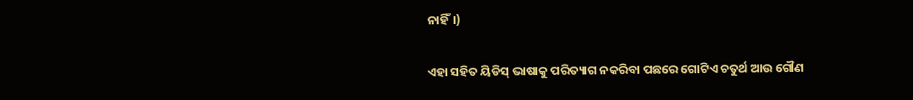ନାହିଁ।)

ଏହା ସହିତ ୟିଡିସ୍ ଭାଷାକୁ ପରିତ୍ୟାଗ ନକରିବା ପଛରେ ଗୋଟିଏ ଚତୁର୍ଥ ଆଉ ଗୌଣ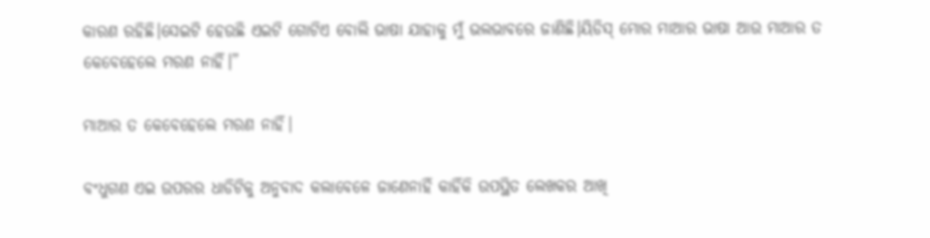କାରଣ ରହିଛି।ସେଇଟି ହେଉଛି ଏଇଟି ଗୋଟିଏ ବୋଲି ଭାଷା ଯାହାକୁ ମୁଁ ଭଲଭାବରେ ଜାଣିଛି।ୟିଡିସ୍ ମୋର ମାଆର ଭାଷା ଆଉ ମାଆର ତ କେବେହେଲେ ମରଣ ନାହିଁ।”

ମାଆର ତ କେବେହେଲେ ମରଣ ନାହିଁ।

ବଂଧୁଗଣ ଏଇ ଉପରର ଧାଡିଟିକୁ ଅନୁବାଦ କଲାବେଳେ ଜାଣେନାହିଁ କାହିଁକି ଉପସ୍ଥିତ ଲେଖକର ଆଖି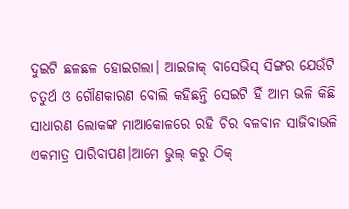ଦୁଇଟି ଛଳଛଳ ହୋଇଗଲା। ଆଇଜାକ୍ ବାସେଭିସ୍ ସିଙ୍ଗର ଯେଉଁଟି ଚତୁର୍ଥ ଓ ଗୌଣକାରଣ ବୋଲି କହିଛନ୍ତି ସେଇଟି ହିଁ ଆମ ଭଳି କିଛି ସାଧାରଣ ଲୋକଙ୍କ ମାଆକୋଳରେ ରହି ଚିର ବଳବାନ ସାଜିବାଭଳି ଏକମାତ୍ର ପାରିବାପଣ।ଆମେ ଭୁଲ୍ କରୁ ଠିକ୍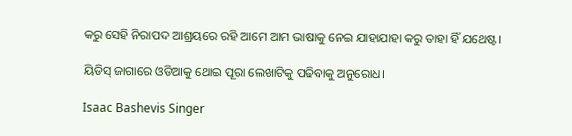କରୁ ସେହି ନିରାପଦ ଆଶ୍ରୟରେ ରହି ଆମେ ଆମ ଭାଷାକୁ ନେଇ ଯାହାଯାହା କରୁ ତାହା ହିଁ ଯଥେଷ୍ଟ।

ୟିଡିସ୍ ଜାଗାରେ ଓଡିଆକୁ ଥୋଇ ପୂରା ଲେଖାଟିକୁ ପଢିବାକୁ ଅନୁରୋଧ।

Isaac Bashevis Singer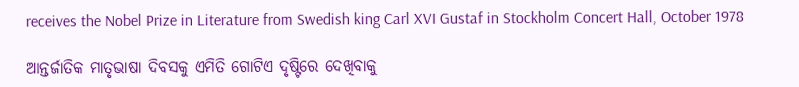receives the Nobel Prize in Literature from Swedish king Carl XVI Gustaf in Stockholm Concert Hall, October 1978

ଆନ୍ତର୍ଜାତିକ ମାତୃଭାଷା ଦିବସକୁ ଏମିତି ଗୋଟିଏ ଦୃଷ୍ଟିରେ ଦେଖିବାକୁ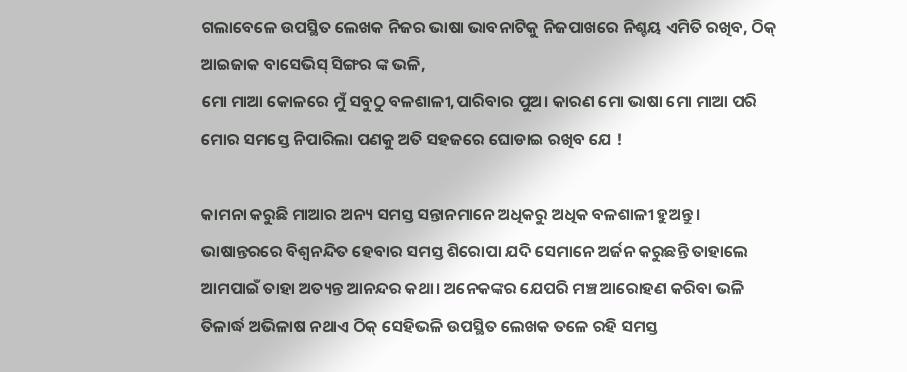ଗଲାବେଳେ ଉପସ୍ଥିତ ଲେଖକ ନିଜର ଭାଷା ଭାବନାଟିକୁ ନିଜପାଖରେ ନିଶ୍ଚୟ ଏମିତି ରଖିବ, ଠିକ୍ ଆଇଜାକ ବାସେଭିସ୍ ସିଙ୍ଗର ଙ୍କ ଭଳି,
ମୋ ମାଆ କୋଳରେ ମୁଁ ସବୁଠୁ ବଳଶାଳୀ,ପାରିବାର ପୁଅ। କାରଣ ମୋ ଭାଷା ମୋ ମାଆ ପରି ମୋର ସମସ୍ତେ ନିପାରିଲା ପଣକୁ ଅତି ସହଜରେ ଘୋଡାଇ ରଖିବ ଯେ !

କାମନା କରୁଛି ମାଆର ଅନ୍ୟ ସମସ୍ତ ସନ୍ତାନମାନେ ଅଧିକରୁ ଅଧିକ ବଳଶାଳୀ ହୁଅନ୍ତୁ। ଭାଷାନ୍ତରରେ ବିଶ୍ୱନନ୍ଦିତ ହେବାର ସମସ୍ତ ଶିରୋପା ଯଦି ସେମାନେ ଅର୍ଜନ କରୁଛନ୍ତି ତାହାଲେ ଆମପାଇଁ ତାହା ଅତ୍ୟନ୍ତ ଆନନ୍ଦର କଥା। ଅନେକଙ୍କର ଯେପରି ମଞ୍ଚ ଆରୋହଣ କରିବା ଭଳି ତିଳାର୍ଦ୍ଧ ଅଭିଳାଷ ନଥାଏ ଠିକ୍ ସେହିଭଳି ଉପସ୍ଥିତ ଲେଖକ ତଳେ ରହି ସମସ୍ତ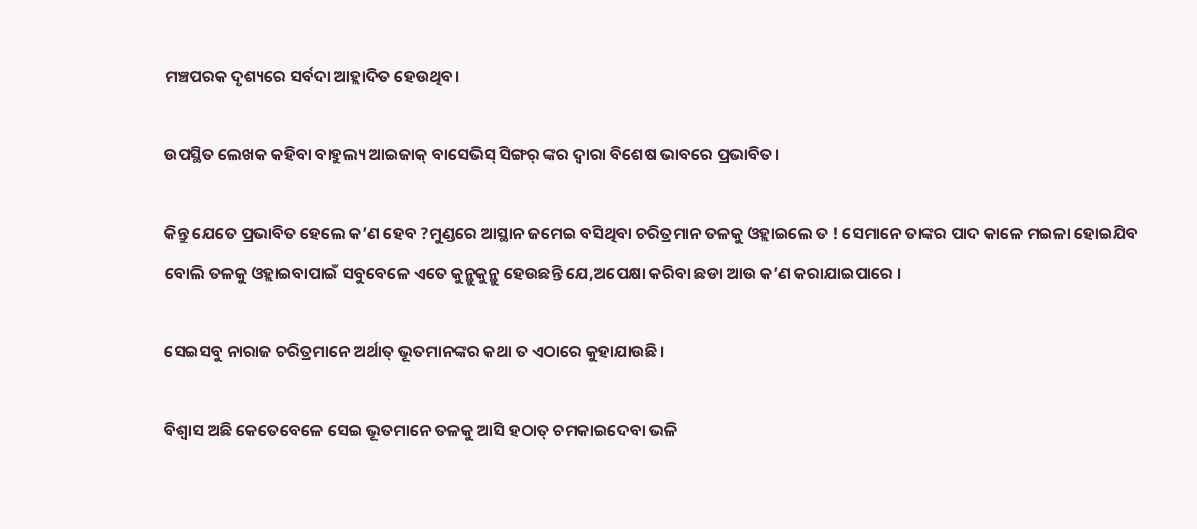ମଞ୍ଚପରକ ଦୃଶ୍ୟରେ ସର୍ବଦା ଆହ୍ଲାଦିତ ହେଉଥିବ।

ଉପସ୍ଥିତ ଲେଖକ କହିବା ବାହୁଲ୍ୟ ଆଇଜାକ୍ ବାସେଭିସ୍ ସିଙ୍ଗର୍ ଙ୍କର ଦ୍ୱାରା ବିଶେଷ ଭାବରେ ପ୍ରଭାବିତ।

କିନ୍ତୁ ଯେତେ ପ୍ରଭାବିତ ହେଲେ କ’ଣ ହେବ ?ମୁଣ୍ଡରେ ଆସ୍ଥାନ ଜମେଇ ବସିଥିବା ଚରିତ୍ରମାନ ତଳକୁ ଓହ୍ଲାଇଲେ ତ ! ସେମାନେ ତାଙ୍କର ପାଦ କାଳେ ମଇଳା ହୋଇଯିବ ବୋଲି ତଳକୁ ଓହ୍ଲାଇବାପାଇଁ ସବୁବେଳେ ଏତେ କୁନ୍ଥୁକୁନ୍ଥୁ ହେଉଛନ୍ତି ଯେ,ଅପେକ୍ଷା କରିବା ଛଡା ଆଉ କ’ଣ କରାଯାଇପାରେ ।

ସେଇସବୁ ନାରାଜ ଚରିତ୍ରମାନେ ଅର୍ଥାତ୍ ଭୂତମାନଙ୍କର କଥା ତ ଏଠାରେ କୁହାଯାଉଛି।

ବିଶ୍ୱାସ ଅଛି କେତେବେଳେ ସେଇ ଭୂତମାନେ ତଳକୁ ଆସି ହଠାତ୍ ଚମକାଇଦେବା ଭଳି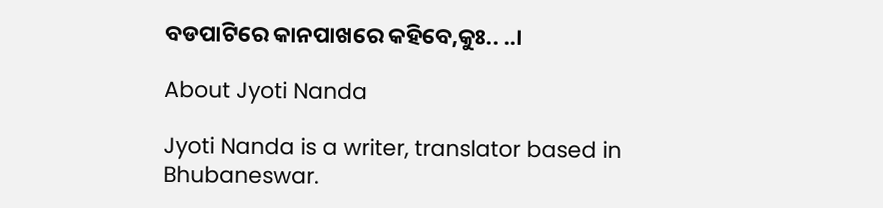ବଡପାଟିରେ କାନପାଖରେ କହିବେ,କୁଃ.. ..।

About Jyoti Nanda

Jyoti Nanda is a writer, translator based in Bhubaneswar.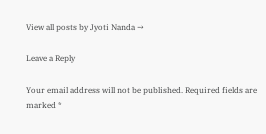View all posts by Jyoti Nanda →

Leave a Reply

Your email address will not be published. Required fields are marked *